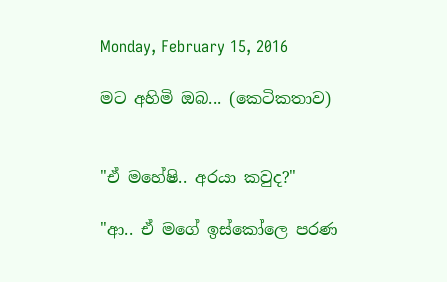Monday, February 15, 2016

මට අහිමි ඔබ... (කෙටිකතාව)


"ඒ මහේෂි.. අරයා කවුද?"

"ආ.. ඒ මගේ ඉස්කෝලෙ පරණ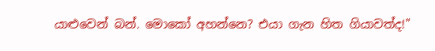යාළුවෙන් බන්. මොකෝ අහන්නෙ? එයා ගැන හිත ගියාවත්ද!"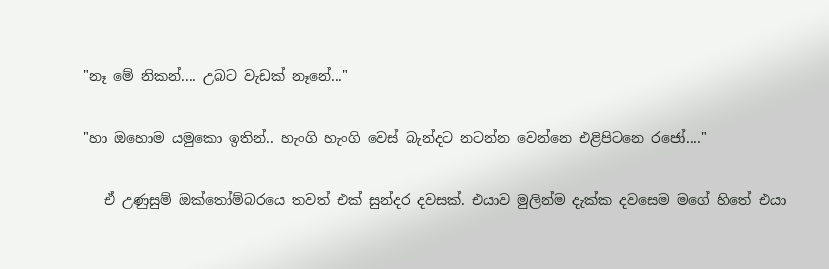"නෑ මේ නිකන්.... උබට වැඩක් නෑනේ..."

"හා ඔහොම යමුකො ඉතින්.. හැංගි හැංගි වෙස් බැන්දට නටන්න වෙන්නෙ එළිපිටනෙ රජෝ...."

   ඒ උණුසුම් ඔක්තෝම්බරයෙ තවත් එක් සුන්දර දවසක්. එයාව මුලින්ම දැක්ක දවසෙම මගේ හිතේ එයා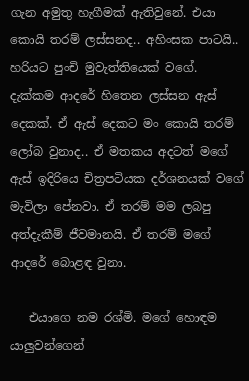ගැන අමුතු හැගීමක් ඇතිවුනේ. එයා කොයි තරම් ලස්සනද.. අහිංසක පාටයි.. හරියට පුංචි මුවැත්තියෙක් වගේ. දැක්කම ආදරේ හිතෙන ලස්සන ඇස් දෙකක්. ඒ ඇස් දෙකට මං කොයි තරම් ලෝබ වුනාද.. ඒ මතකය අදටත් මගේ ඇස් ඉදිරියෙ චිත්‍රපටියක දර්ශනයක් වගේ මැවිලා පේනවා. ඒ තරම් මම ලබපු අත්දැකීම් ජීවමානයි. ඒ තරම් මගේ ආදරේ බොළඳ වුනා.

   එයාගෙ නම රශ්මි. මගේ හොඳම යාලුවන්ගෙන්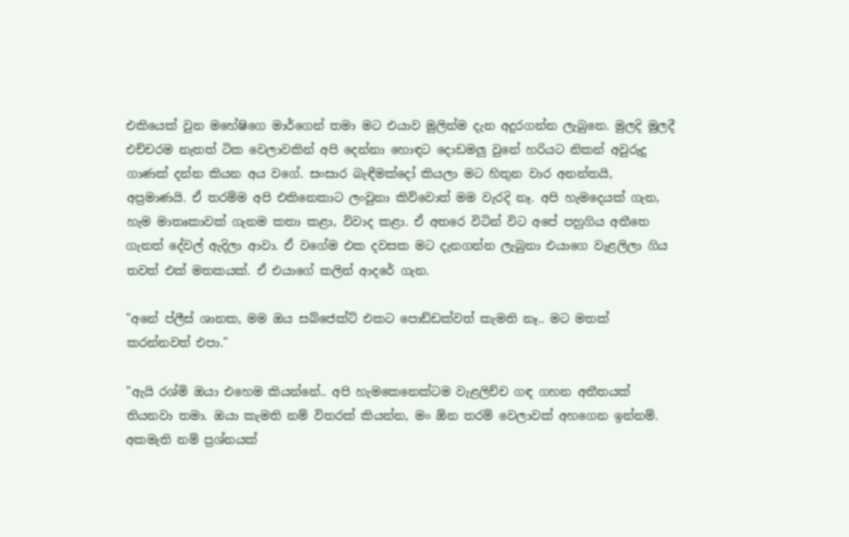එකියෙක් වුන මහේෂිගෙ මාර්ගෙන් තමා මට එයාව මුලින්ම දැන අදුරගන්න ලැබුනෙ. මුලදි මුලදී එච්චරම නැතත් ටික වෙලාවකින් අපි දෙන්නා හොඳට දොඩමලු වුනේ හරියට නිකන් අවුරුදු ගාණක් දන්න කියන අය වගේ. සංසාර බැඳීමක්දෝ කියලා මට හිතුන වාර අනන්තයි, අප්‍රමාණයි. ඒ තරම්ම අපි එකිනෙකාට ලංවුනා කිව්වොත් මම වැරදි නෑ. අපි හැමදෙයක් ගැන, හැම මාතෘකාවක් ගැනම කතා කළා, විවාද කළා. ඒ අතරෙ විටින් විට අපේ පහුගිය අතීතෙ ගැනත් දේවල් ඇදිලා ආවා. ඒ වගේම එක දවසක මට දැනගන්න ලැබුනා එයාගෙ වැළලිලා ගිය තවත් එක් මතකයක්. ඒ එයාගේ කලින් ආදරේ ගැන.

"අනේ ප්ලීස් ශානක, මම ඔය සබ්ජෙක්ට් එකට පොඩ්ඩක්වත් කැමති නෑ.. මට මතක් කරන්නවත් එපා."

"ඇයි රශ්මි ඔයා එහෙම කියන්නේ.. අපි හැමකෙනෙක්ටම වැළලිච්ච ගඳ ගහන අතීතයක් තියනවා තමා. ඔයා කැමති නම් විතරක් කියන්න, මං ඕන තරම් වෙලාවක් අහගෙන ඉන්නම්. අකමැති නම් ප්‍රශ්නයක්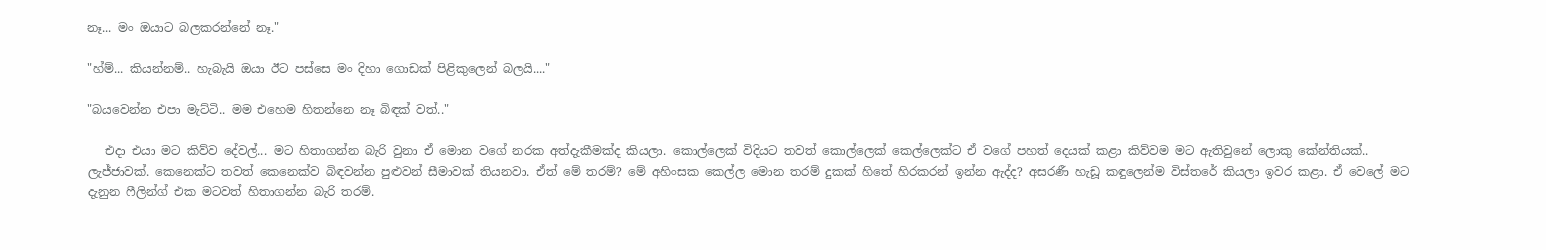නෑ... මං ඔයාට බලකරන්නේ නෑ."

"හ්ම්... කියන්නම්.. හැබැයි ඔයා ඊට පස්සෙ මං දිහා ගොඩක් පිළිකුලෙන් බලයි...."

"බයවෙන්න එපා මැට්ටි.. මම එහෙම හිතන්නෙ නෑ බිඳක් වත්.."

   එදා එයා මට කිව්ව දේවල්... මට හිතාගන්න බැරි වුනා ඒ මොන වගේ නරක අත්දැකීමක්ද කියලා. කොල්ලෙක් විදියට තවත් කොල්ලෙක් කෙල්ලෙක්ට ඒ වගේ පහත් දෙයක් කළා කිව්වම මට ඇතිවුනේ ලොකු කේන්තියක්.. ලැජ්ජාවක්. කෙනෙක්ට තවත් කෙනෙක්ව බිඳවන්න පුළුවන් සීමාවක් තියනවා. ඒත් මේ තරම්? මේ අහිංසක කෙල්ල මොන තරම් දුකක් හිතේ හිරකරන් ඉන්න ඇද්ද? අසරණී හැඩූ කඳුලෙන්ම විස්තරේ කියලා ඉවර කළා. ඒ වෙලේ මට දැනුන ෆීලින්ග් එක මටවත් හිතාගන්න බැරි තරම්.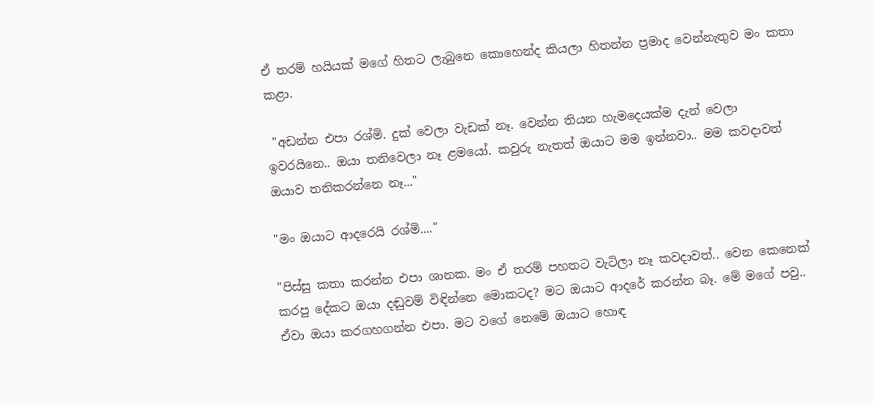ඒ තරම් හයියක් මගේ හිතට ලැබුනෙ කොහෙන්ද කියලා හිතන්න ප්‍රමාද වෙන්නැතුව මං කතා කළා.

 "අඩන්න එපා රශ්මි. දුක් වෙලා වැඩක් නෑ. වෙන්න තියන හැමදෙයක්ම දැන් වෙලා ඉවරයිනෙ.. ඔයා තනිවෙලා නෑ ළමයෝ. කවුරු නැතත් ඔයාට මම ඉන්නවා.. මම කවදාවත් ඔයාව තනිකරන්නෙ නෑ..."

"මං ඔයාට ආදරෙයි රශ්මි...."

"පිස්සු කතා කරන්න එපා ශානක. මං ඒ තරම් පහතට වැටිලා නෑ කවදාවත්.. වෙන කෙනෙක් කරපු දේකට ඔයා දඬුවම් විඳින්නෙ මොකටද? මට ඔයාට ආදරේ කරන්න බෑ. මේ මගේ පවු.. ඒවා ඔයා කරගහගන්න එපා. මට වගේ නෙමේ ඔයාට හොඳ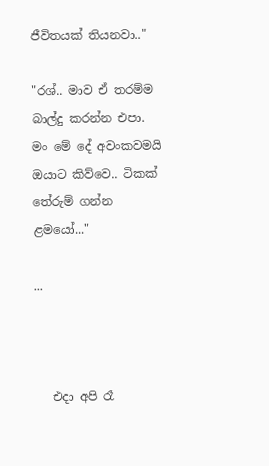ජීවිතයක් තියනවා.."

"රශ්.. මාව ඒ තරම්ම බාල්දු කරන්න එපා. මං මේ දේ අවංකවමයි ඔයාට කිව්වෙ.. ටිකක් තේරුම් ගන්න ළමයෝ..."

...



   එදා අපි රෑ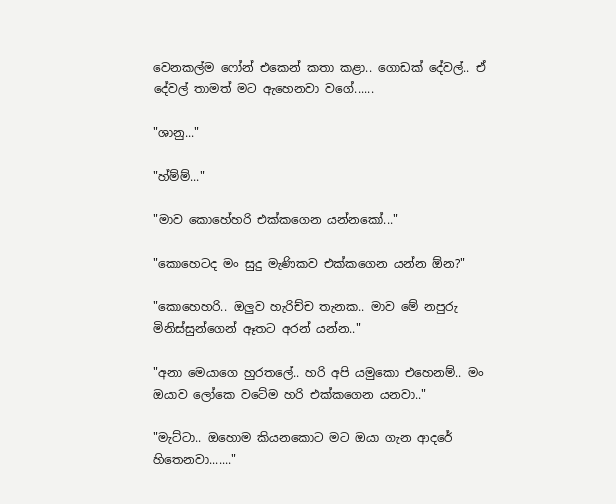වෙනකල්ම ෆෝන් එකෙන් කතා කළා.. ගොඩක් දේවල්.. ඒ දේවල් තාමත් මට ඇහෙනවා වගේ......

"ශානු..."

"හ්ම්ම්..."

"මාව කොහේහරි එක්කගෙන යන්නකෝ..."

"කොහෙටද මං සුදු මැණිකව එක්කගෙන යන්න ඕන?"

"කොහෙහරි.. ඔලුව හැරිච්ච තැනක.. මාව මේ නපුරු මිනිස්සුන්ගෙන් ඈතට අරන් යන්න.."

"අනා මෙයාගෙ හුරතලේ.. හරි අපි යමුකො එහෙනම්.. මං ඔයාව ලෝකෙ වටේම හරි එක්කගෙන යනවා.."

"මැට්ටා.. ඔහොම කියනකොට මට ඔයා ගැන ආදරේ හිතෙනවා......."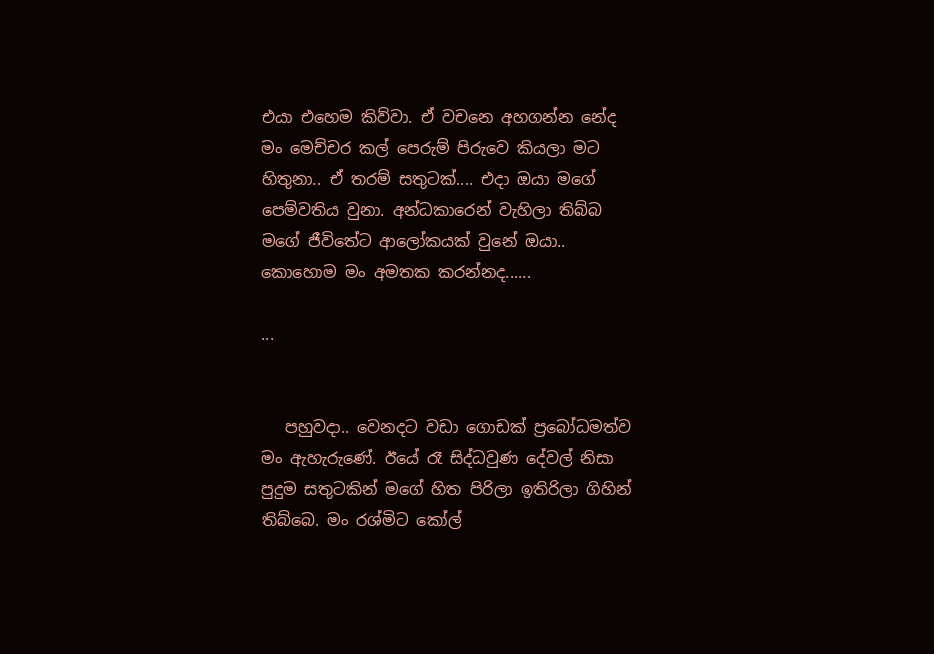එයා එහෙම කිව්වා. ඒ වචනෙ අහගන්න නේද මං මෙච්චර කල් පෙරුම් පිරුවෙ කියලා මට හිතුනා.. ඒ තරම් සතුටක්.... එදා ඔයා මගේ පෙම්වතිය වුනා. අන්ධකාරෙන් වැහිලා තිබ්බ මගේ ජීවිතේට ආලෝකයක් වුනේ ඔයා.. කොහොම මං අමතක කරන්නද......

...


   පහුවදා.. වෙනදට වඩා ගොඩක් ප්‍රබෝධමත්ව මං ඇහැරුණේ. ඊයේ රෑ සිද්ධවුණ දේවල් නිසා පුදුම සතුටකින් මගේ හිත පිරිලා ඉතිරිලා ගිහින් තිබ්බෙ. මං රශ්මිට කෝල්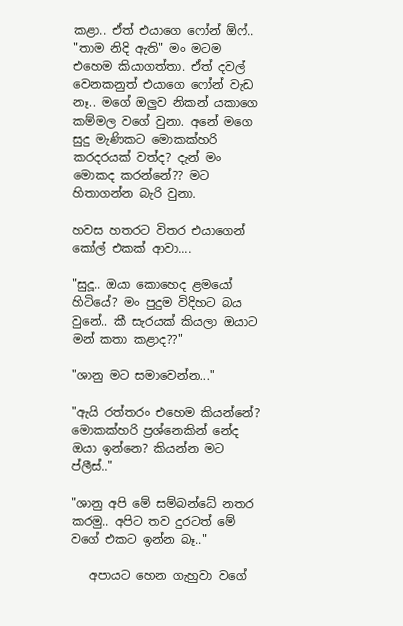කළා.. ඒත් එයාගෙ ෆෝන් ඕෆ්.. "තාම නිදි ඇති" මං මටම එහෙම කියාගත්තා. ඒත් දවල් වෙනකනුත් එයාගෙ ෆෝන් වැඩ නෑ.. මගේ ඔලුව නිකන් යකාගෙ කම්මල වගේ වුනා. අනේ මගෙ සුදු මැණිකට මොකක්හරි කරදරයක් වත්ද? දැන් මං මොකද කරන්නේ?? මට හිතාගන්න බැරි වුනා.

හවස හතරට විතර එයාගෙන් කෝල් එකක් ආවා....

"සුදූ.. ඔයා කොහෙද ළමයෝ හිටියේ? මං පුදුම විදිහට බය වුනේ.. කී සැරයක් කියලා ඔයාට මන් කතා කළාද??"

"ශානු මට සමාවෙන්න..."

"ඇයි රත්තරං එහෙම කියන්නේ? මොකක්හරි ප්‍රශ්නෙකින් නේද ඔයා ඉන්නෙ? කියන්න මට ප්ලීස්.."

"ශානු අපි මේ සම්බන්ධේ නතර කරමු.. අපිට තව දුරටත් මේ වගේ එකට ඉන්න බෑ.."

   අපායට හෙන ගැහුවා වගේ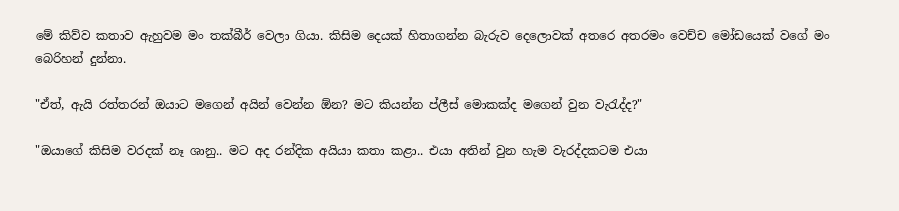මේ කිව්ව කතාව ඇහුවම මං තක්බීර් වෙලා ගියා. කිසිම දෙයක් හිතාගන්න බැරුව දෙලොවක් අතරෙ අතරමං වෙච්ච මෝඩයෙක් වගේ මං බෙරිහන් දුන්නා.

"ඒත්, ඇයි රත්තරන් ඔයාට මගෙන් අයින් වෙන්න ඕන? මට කියන්න ප්ලීස් මොකක්ද මගෙන් වුන වැරැද්ද?"

"ඔයාගේ කිසිම වරදක් නෑ ශානු.. මට අද රන්දික අයියා කතා කළා.. එයා අතින් වුන හැම වැරද්දකටම එයා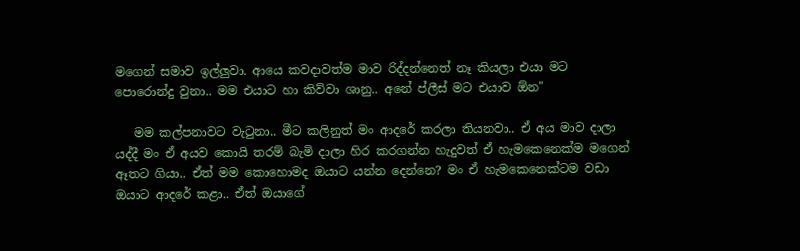මගෙන් සමාව ඉල්ලුවා. ආයෙ කවදාවත්ම මාව රිද්දන්නෙත් නෑ කියලා එයා මට පොරොන්දු වුනා.. මම එයාට හා කිව්වා ශානු.. අනේ ප්ලීස් මට එයාව ඕන"

   මම කල්පනාවට වැටුනා.. මීට කලිනුත් මං ආදරේ කරලා තියනවා.. ඒ අය මාව දාලා යද්දී මං ඒ අයව කොයි තරම් බැමි දාලා හිර කරගන්න හැදුවත් ඒ හැමකෙනෙක්ම මගෙන් ඈතට ගියා.. ඒත් මම කොහොමද ඔයාට යන්න දෙන්නෙ? මං ඒ හැමකෙනෙක්ටම වඩා ඔයාට ආදරේ කළා.. ඒත් ඔයාගේ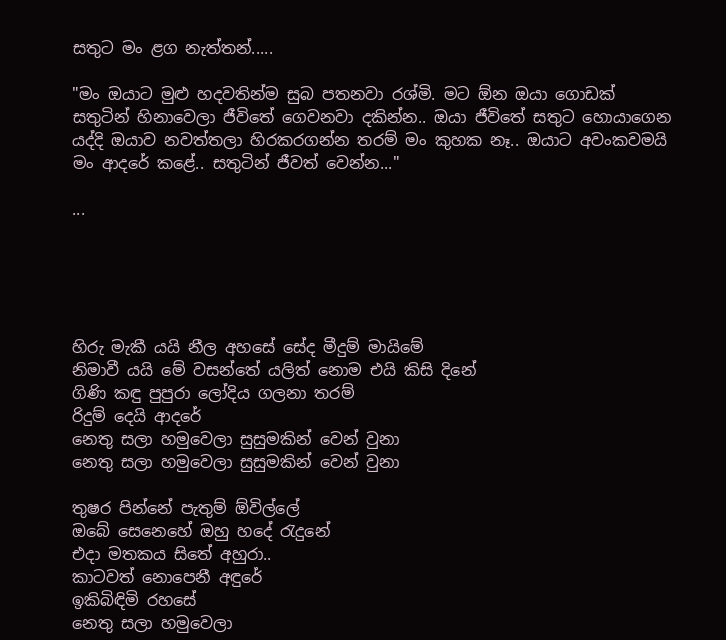සතුට මං ළග නැත්තන්.....

"මං ඔයාට මුළු හදවතින්ම සුබ පතනවා රශ්මි. මට ඕන ඔයා ගොඩක් සතුටින් හිනාවෙලා ජීවිතේ ගෙවනවා දකින්න.. ඔයා ජීවිතේ සතුට හොයාගෙන යද්දි ඔයාව නවත්තලා හිරකරගන්න ත‍රම් මං කුහක නෑ.. ඔයාට අවංකවමයි මං ආදරේ කළේ.. සතුටින් ජීවත් වෙන්න..."

...





හිරු මැකී යයි නීල අහසේ සේද මීදුම් මායිමේ
නිමාවී යයි මේ වසන්තේ යලිත් නොම එයි කිසි දිනේ
ගිණි කඳු පුපුරා ලෝදිය ගලනා තරම්
රිදුම් දෙයි ආදරේ
නෙතු සලා හමුවෙලා සුසුමකින් වෙන් වුනා
නෙතු සලා හමුවෙලා සුසුමකින් වෙන් වුනා

තුෂර පින්නේ පැතුම් ඕවිල්ලේ
ඔබේ සෙනෙහේ ඔහු හදේ රැදුනේ
එදා මතකය සිතේ අහුරා..
කාටවත් නොපෙනී අඳුරේ
ඉකිබිඳිමි රහසේ
නෙතු සලා හමුවෙලා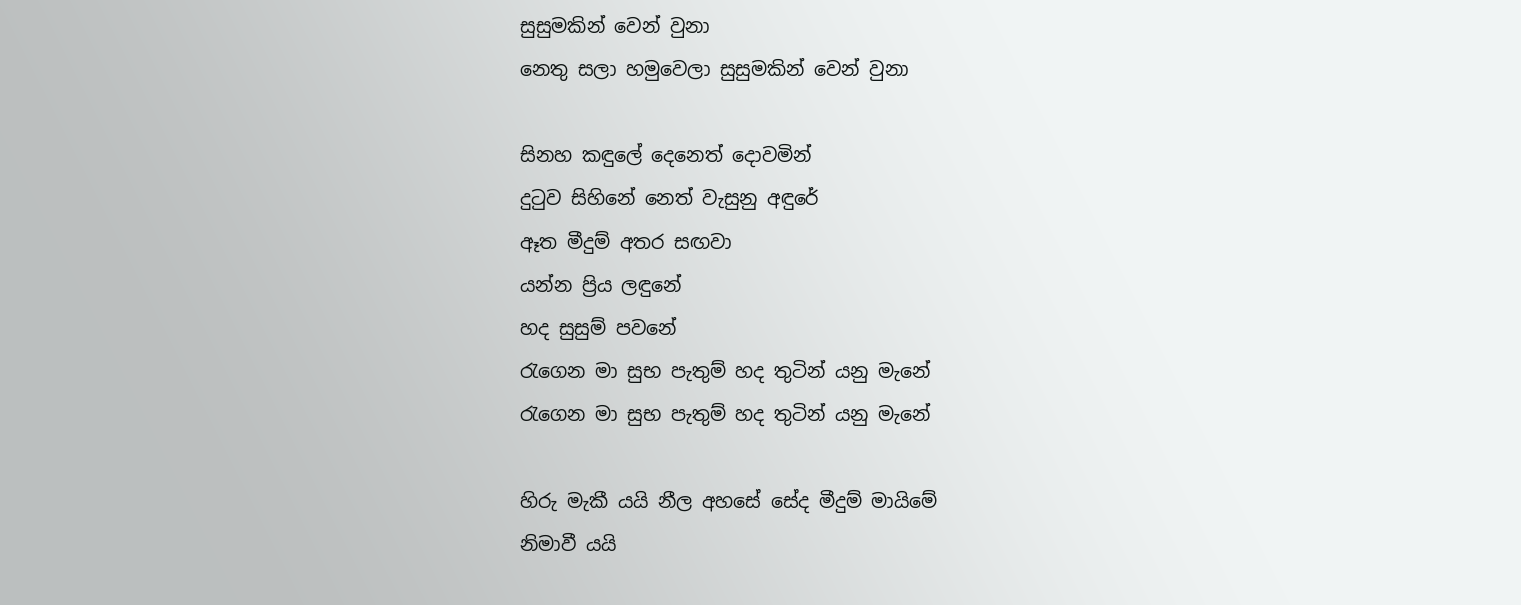සුසුමකින් වෙන් වුනා
නෙතු සලා හමුවෙලා සුසුමකින් වෙන් වුනා

සිනහ කඳුලේ දෙනෙත් දොවමින්
දුටුව සිහිනේ නෙත් වැසුනු අඳුරේ
ඈත මීදුම් අතර සඟවා
යන්න ප්‍රිය ලඳුනේ
හද සුසුම් පවනේ
රැගෙන මා සුභ පැතුම් හද තුටින් යනු මැනේ
රැගෙන මා සුභ පැතුම් හද තුටින් යනු මැනේ

හිරු මැකී යයි නීල අහසේ සේද මීදුම් මායිමේ
නිමාවී යයි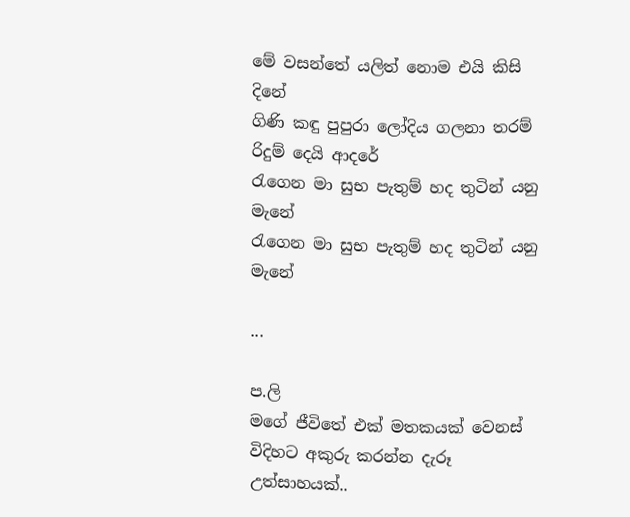මේ වසන්තේ යලිත් නොම එයි කිසි දිනේ
ගිණි කඳු පුපුරා ලෝදිය ගලනා තරම්
රිදුම් දෙයි ආදරේ
රැගෙන මා සුභ පැතුම් හද තුටින් යනු මැනේ
රැගෙන මා සුභ පැතුම් හද තුටින් යනු මැනේ

...

ප.ලි
මගේ ජීවිතේ එක් මතකයක් වෙනස් විදිහට අකුරු කරන්න දැරූ උත්සාහයක්..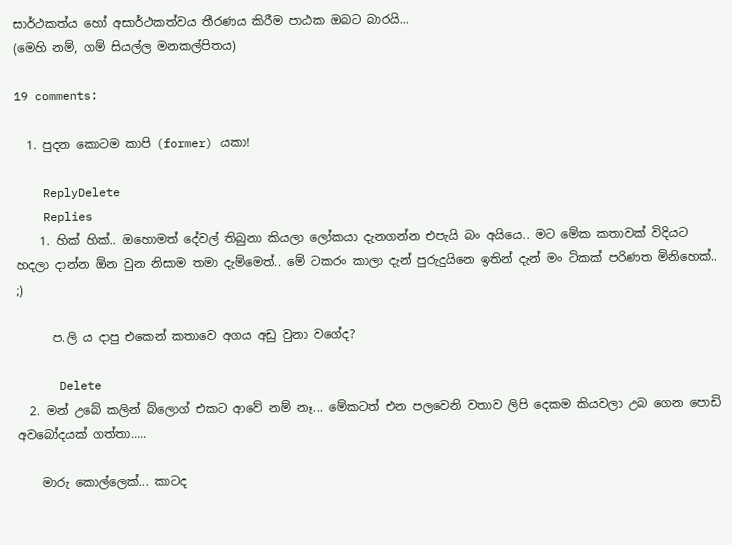සාර්ථකත්ය හෝ අසාර්ථකත්වය තීරණය කිරීම පාඨක ඔබට බාරයි...
(මෙහි නම්, ගම් සියල්ල මනකල්පිතය)

19 comments:

  1. පුදන කොටම කාපි (former) යකා!

    ReplyDelete
    Replies
    1. හික් හික්.. ඔහොමත් දේවල් තිබුනා කියලා ලෝකයා දැනගන්න එපැයි බං අයියෙ.. මට මේක කතාවක් විදියට හදලා දාන්න ඕන වුන නිසාම තමා දැම්මෙත්.. මේ ටකරං කාලා දැන් පුරුදුයිනෙ ඉතින් දැන් මං ටිකක් පරිණත මිනිහෙක්.. ;)

      ප.ලි ය දාපු එකෙන් කතාවෙ අගය අඩු වුනා වගේද?

      Delete
  2. මන් උබේ කලින් බ්ලොග් එකට ආවේ නම් නෑ... මේකටත් එන පලවෙනි වතාව ලිපි දෙකම කියවලා උබ ගෙන පොඩි අවබෝදයක් ගත්තා.....

    මාරු කොල්ලෙක්... කාටද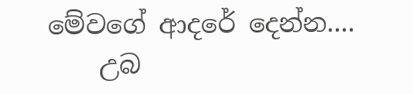මේවගේ ආදරේ දෙන්න....
    උබ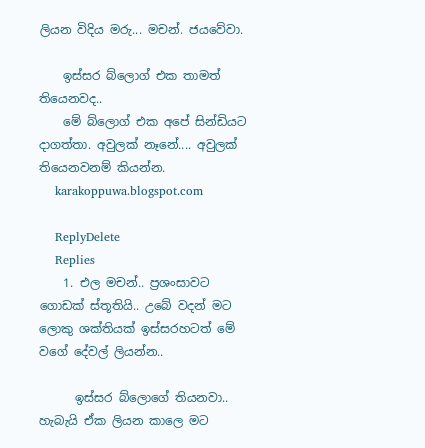ලියන විදිය මරු... මචන්. ජයවේවා.

    ඉස්සර බ්ලොග් එක තාමත් තියෙනවද..
    මේ බ්ලොග් එක අපේ සින්ඩියට දාගත්තා. අවුලක් නෑනේ.... අවුලක් තියෙනවනම් කියන්න.
    karakoppuwa.blogspot.com

    ReplyDelete
    Replies
    1. එල මචන්.. ප්‍රශංසාවට ගොඩක් ස්තූතියි.. උබේ වදන් මට ලොකු ශක්තියක් ඉස්සරහටත් මේ වගේ දේවල් ලියන්න..

      ඉස්සර බ්ලොගේ තියනවා.. හැබැයි ඒක ලියන කාලෙ මට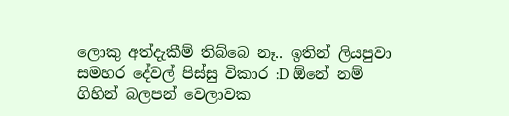ලොකු අත්දැකීම් තිබ්බෙ නෑ.. ඉතින් ලියපුවා සමහර දේවල් පිස්සු විකාර :D ඕනේ නම් ගිහින් බලපන් වෙලාවක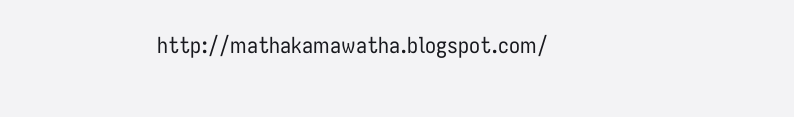http://mathakamawatha.blogspot.com/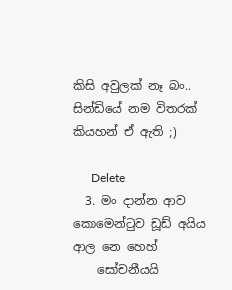කිසි අවුලක් නෑ බං.. සින්ඩියේ නම විතරක් කියහන් ඒ ඇති ;)

      Delete
  3. මං දාන්න ආව කොමෙන්ටුව ඩූඩ් අයිය ආල නෙ හෙහ්
    සෝචනීයයි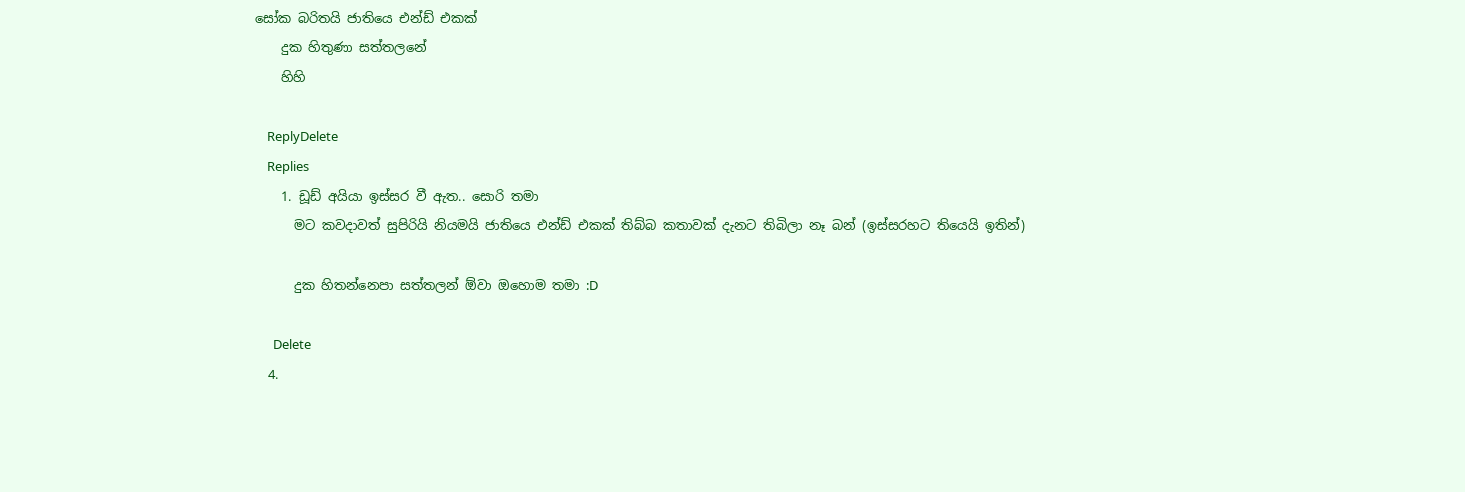සෝක බරිතයි ජාතියෙ එන්ඩ් එකක්
    දුක හිතුණා සත්තලනේ
    හිහි

    ReplyDelete
    Replies
    1. ඩූඩ් අයියා ඉස්සර වී ඇත.. සොරි තමා
      මට කවදාවත් සුපිරියි නියමයි ජාතියෙ එන්ඩ් එකක් තිබ්බ කතාවක් දැනට තිබිලා නෑ බන් (ඉස්සරහට තියෙයි ඉතින්)

      දුක හිතන්නෙපා සත්තලන් ඕවා ඔහොම තමා :D

      Delete
  4.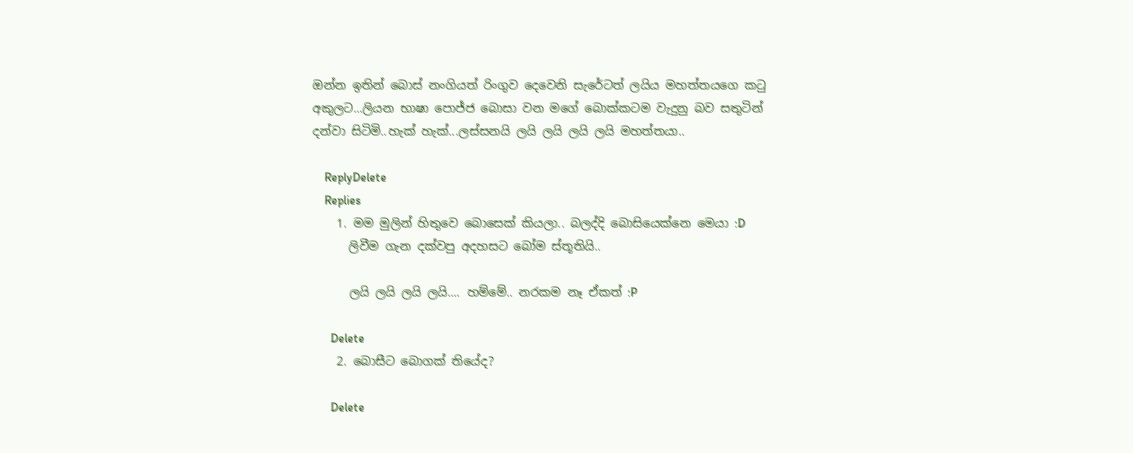ඔන්න ඉතින් බොස් නංගියත් රිංගුව දෙවෙනි සැරේටත් ලයිය මහත්තයගෙ කටු අකුලට...ලියන භාෂා පොජ්ජ බොසා වන මගේ බොක්කටම වැදුනු බව සතුටින් දන්වා සිටිමි..හැක් හැක්...ලස්සනයි ලයි ලයි ලයි ලයි මහත්තයා..

    ReplyDelete
    Replies
    1. මම මුලින් හිතුවෙ බොසෙක් කියලා.. බලද්දි බොසියෙක්නෙ මෙයා :D
      ලිවීම ගැන දක්වපු අදහසට බෝම ස්තූතියි..

      ලයි ලයි ලයි ලයි.... හම්මේ.. නරකම නෑ ඒකත් :P

      Delete
    2. බොසීට බොගක් තියේද?

      Delete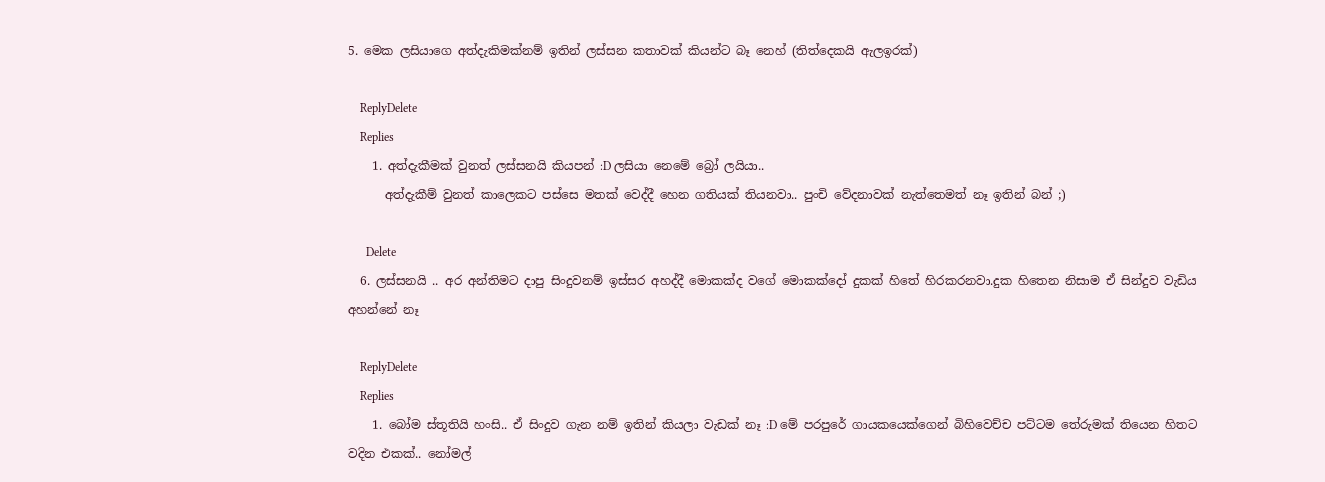5. මෙක ලසියාගෙ අත්දැකිමක්නම් ඉතින් ලස්සන කතාවක් කියන්ට බෑ නෙහ් (තිත්දෙකයි ඇලඉරක්)

    ReplyDelete
    Replies
    1. අත්දැකීමක් වුනත් ලස්සනයි කියපන් :D ලසියා නෙමේ බ්‍රෝ ලයියා..
      අත්දැකීම් වුනත් කාලෙකට පස්සෙ මතක් වෙද්දී හෙන ගතියක් තියනවා.. පුංචි වේදනාවක් නැත්තෙමත් නෑ ඉතින් බන් ;)

      Delete
  6. ලස්සනයි .. අර අන්තිමට දාපු සිංදුවනම් ඉස්සර අහද්දී මොකක්ද වගේ මොකක්දෝ දුකක් හිතේ හිරකරනවා.දුක හිතෙන නිසාම ඒ සින්දුව වැඩිය අහන්නේ නෑ

    ReplyDelete
    Replies
    1. බෝම ස්තූතියි හංසි.. ඒ සිංදුව ගැන නම් ඉතින් කියලා වැඩක් නෑ :D මේ පරපුරේ ගායකයෙක්ගෙන් බිහිවෙච්ච පට්ටම තේරුමක් තියෙන හිතට වදින එකක්.. නෝමල්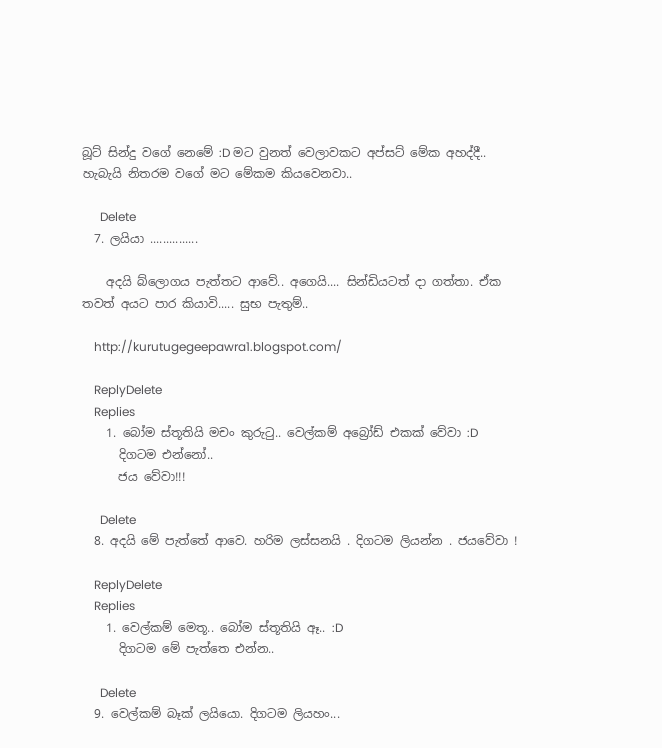බූට් සින්දු වගේ නෙමේ :D මට වුනත් වෙලාවකට අප්සට් මේක අහද්දී.. හැබැයි නිතරම වගේ මට මේකම කියවෙනවා..

      Delete
  7. ලයියා ...............

    අදයි බ්ලොගය පැත්තට ආවේ.. අගෙයි.... සින්ඩියටත් දා ගත්තා. ඒක තවත් අයට පාර කියාවි..... සුභ පැතුම්..

    http://kurutugegeepawra1.blogspot.com/

    ReplyDelete
    Replies
    1. බෝම ස්තූතියි මචං කුරුටු.. වෙල්කම් අබ්‍රෝඩ් එකක් වේවා :D
      දිගටම එන්නෝ..
      ජය වේවා!!!

      Delete
  8. අදයි මේ පැත්තේ ආවෙ. හරිම ලස්සනයි . දිගටම ලියන්න . ජයවේවා !

    ReplyDelete
    Replies
    1. වෙල්කම් මෙතූ.. බෝම ස්තූතියි ඈ.. :D
      දිගටම මේ පැත්තෙ එන්න..

      Delete
  9. වෙල්කම් බෑක් ලයියො. දිගටම ලියහං...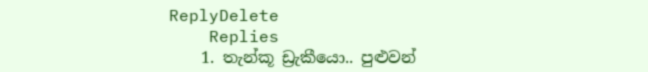ReplyDelete
    Replies
    1. තැන්කූ ඩ්‍රැකීයො.. පුළුවන්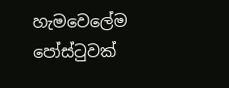හැමවෙලේම පෝස්ටුවක්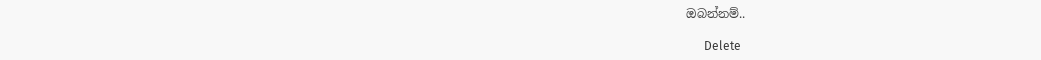ඔබන්නම්..

      Delete